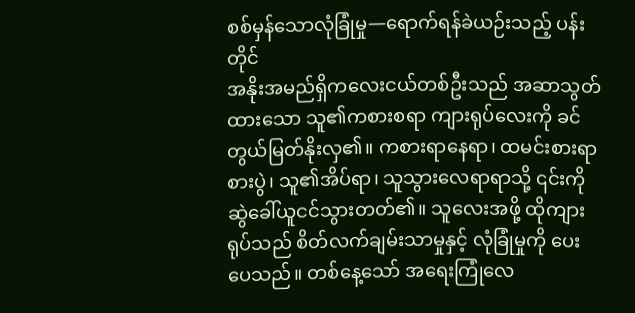စစ်မှန်သောလုံခြုံမှု—ရောက်ရန်ခဲယဉ်းသည့် ပန်းတိုင်
အနိုးအမည်ရှိကလေးငယ်တစ်ဦးသည် အဆာသွတ်ထားသော သူ၏ကစားစရာ ကျားရုပ်လေးကို ခင်တွယ်မြတ်နိုးလှ၏။ ကစားရာနေရာ၊ ထမင်းစားရာစားပွဲ၊ သူ၏အိပ်ရာ၊ သူသွားလေရာရာသို့ ၎င်းကို ဆွဲခေါ်ယူငင်သွားတတ်၏။ သူလေးအဖို့ ထိုကျားရုပ်သည် စိတ်လက်ချမ်းသာမှုနှင့် လုံခြုံမှုကို ပေးပေသည်။ တစ်နေ့သော် အရေးကြုံလေ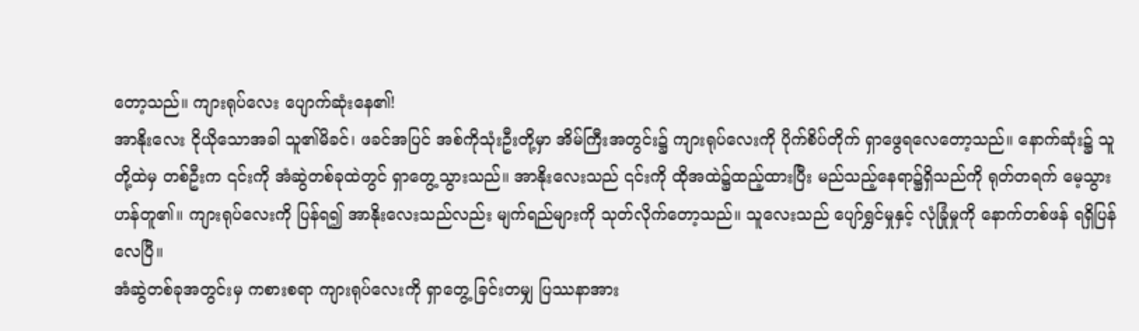တော့သည်။ ကျားရုပ်လေး ပျောက်ဆုံးနေ၏!
အာနိုးလေး ငိုယိုသောအခါ သူ၏မိခင်၊ ဖခင်အပြင် အစ်ကိုသုံးဦးတို့မှာ အိမ်ကြီးအတွင်း၌ ကျားရုပ်လေးကို ပိုက်စိပ်တိုက် ရှာဖွေရလေတော့သည်။ နောက်ဆုံး၌ သူတို့ထဲမှ တစ်ဦးက ၎င်းကို အံဆွဲတစ်ခုထဲတွင် ရှာတွေ့သွားသည်။ အာနိုးလေးသည် ၎င်းကို ထိုအထဲ၌ထည့်ထားပြီး မည်သည့်နေရာ၌ရှိသည်ကို ရုတ်တရက် မေ့သွားဟန်တူ၏။ ကျားရုပ်လေးကို ပြန်ရ၍ အာနိုးလေးသည်လည်း မျက်ရည်များကို သုတ်လိုက်တော့သည်။ သူလေးသည် ပျော်ရွှင်မှုနှင့် လုံခြုံမှုကို နောက်တစ်ဖန် ရရှိပြန်လေပြီ။
အံဆွဲတစ်ခုအတွင်းမှ ကစားစရာ ကျားရုပ်လေးကို ရှာတွေ့ ခြင်းတမျှ ပြဿနာအား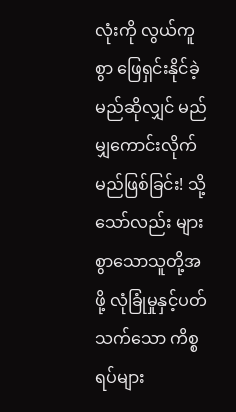လုံးကို လွယ်ကူစွာ ဖြေရှင်းနိုင်ခဲ့မည်ဆိုလျှင် မည်မျှကောင်းလိုက်မည်ဖြစ်ခြင်း! သို့သော်လည်း များစွာသောသူတို့အဖို့ လုံခြုံမှုနှင့်ပတ်သက်သော ကိစ္စရပ်များ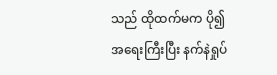သည် ထိုထက်မက ပို၍အရေးကြီးပြီး နက်နဲရှုပ်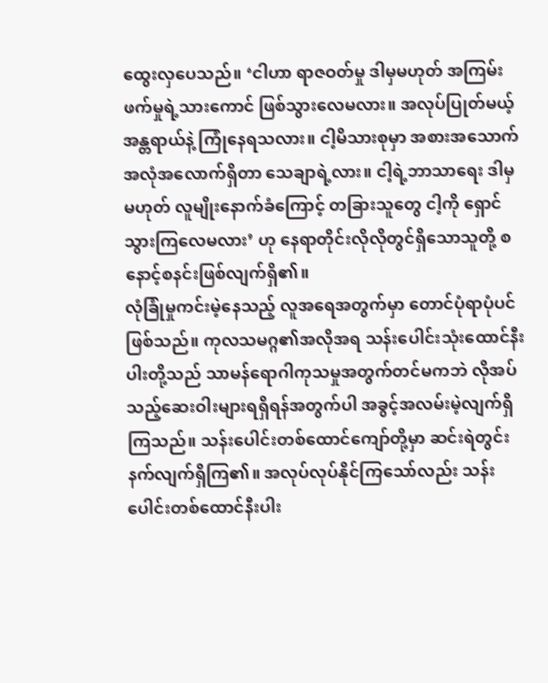ထွေးလှပေသည်။ ‘ငါဟာ ရာဇဝတ်မှု ဒါမှမဟုတ် အကြမ်းဖက်မှုရဲ့သားကောင် ဖြစ်သွားလေမလား။ အလုပ်ပြုတ်မယ့် အန္တရာယ်နဲ့ ကြုံနေရသလား။ ငါ့မိသားစုမှာ အစားအသောက် အလုံအလောက်ရှိတာ သေချာရဲ့လား။ ငါ့ရဲ့ဘာသာရေး ဒါမှမဟုတ် လူမျိုးနောက်ခံကြောင့် တခြားသူတွေ ငါ့ကို ရှောင်သွားကြလေမလား’ ဟု နေရာတိုင်းလိုလိုတွင်ရှိသောသူတို့ စနောင့်စနင်းဖြစ်လျက်ရှိ၏။
လုံခြုံမှုကင်းမဲ့နေသည့် လူအရေအတွက်မှာ တောင်ပုံရာပုံပင်ဖြစ်သည်။ ကုလသမဂ္ဂ၏အလိုအရ သန်းပေါင်းသုံးထောင်နီးပါးတို့သည် သာမန်ရောဂါကုသမှုအတွက်တင်မကဘဲ လိုအပ်သည့်ဆေးဝါးများရရှိရန်အတွက်ပါ အခွင့်အလမ်းမဲ့လျက်ရှိကြသည်။ သန်းပေါင်းတစ်ထောင်ကျော်တို့မှာ ဆင်းရဲတွင်းနက်လျက်ရှိကြ၏။ အလုပ်လုပ်နိုင်ကြသော်လည်း သန်းပေါင်းတစ်ထောင်နီးပါး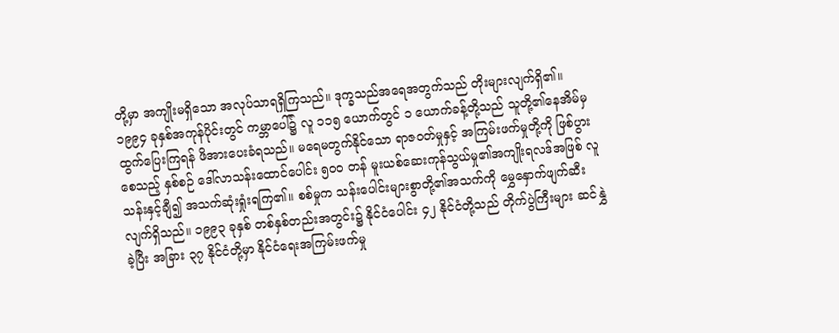တို့မှာ အကျိုးမရှိသော အလုပ်သာရရှိကြသည်။ ဒုက္ခသည်အရေအတွက်သည် တိုးများလျက်ရှိ၏။ ၁၉၉၄ ခုနှစ်အကုန်ပိုင်းတွင် ကမ္ဘာပေါ်၌ လူ ၁၁၅ ယောက်တွင် ၁ ယောက်ခန့်တို့သည် သူတို့၏နေအိမ်မှ ထွက်ပြေးကြရန် ဖိအားပေးခံရသည်။ မရေမတွက်နိုင်သော ရာဇဝတ်မှုနှင့် အကြမ်းဖက်မှုတို့ကို ဖြစ်ပွားစေသည့် နှစ်စဉ် ဒေါ်လာသန်းထောင်ပေါင်း ၅၀၀ တန် မူးယစ်ဆေးကုန်သွယ်မှု၏အကျိုးရလဒ်အဖြစ် လူ သန်းနှင့်ချီ၍ အသက်ဆုံးရှုံးရကြ၏။ စစ်မှုက သန်းပေါင်းများစွာတို့၏အသက်ကို မွှေနှောက်ဖျက်ဆီးလျက်ရှိသည်။ ၁၉၉၃ ခုနှစ် တစ်နှစ်တည်းအတွင်း၌ နိုင်ငံပေါင်း ၄၂ နိုင်ငံတို့သည် တိုက်ပွဲကြီးများ ဆင်နွှဲခဲ့ပြီး အခြား ၃၇ နိုင်ငံတို့မှာ နိုင်ငံရေးအကြမ်းဖက်မှု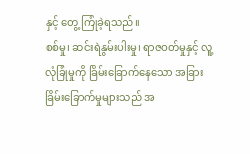နှင့် တွေ့ ကြုံခဲ့ရသည်။
စစ်မှု၊ ဆင်းရဲနွမ်းပါးမှု၊ ရာဇဝတ်မှုနှင့် လူ့လုံခြုံမှုကို ခြိမ်းခြောက်နေသော အခြားခြိမ်းခြောက်မှုများသည် အ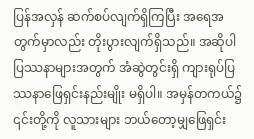ပြန်အလှန် ဆက်စပ်လျက်ရှိကြပြီး အရေအတွက်မှာလည်း တိုးပွားလျက်ရှိသည်။ အဆိုပါ ပြဿနာများအတွက် အံဆွဲတွင်းရှိ ကျားရုပ်ပြဿနာဖြေရှင်းနည်းမျိုး မရှိပါ။ အမှန်တကယ်၌ ၎င်းတို့ကို လူသားများ ဘယ်တော့မျှဖြေရှင်း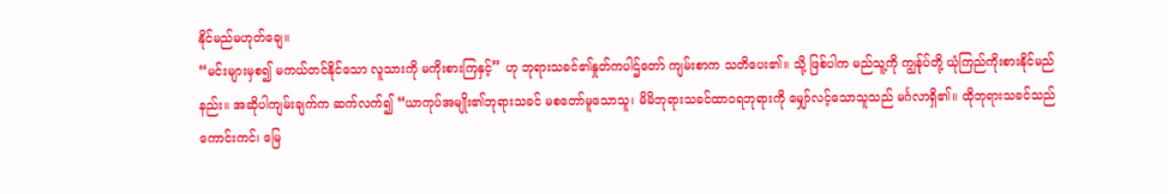နိုင်မည်မဟုတ်ချေ။
“မင်းများမှစ၍ မကယ်တင်နိုင်သော လူသားကို မကိုးစားကြနှင့်” ဟု ဘုရားသခင်၏နှုတ်ကပါဌ်တော် ကျမ်းစာက သတိပေး၏။ သို့ ဖြစ်ပါက မည်သူ့ကို ကျွန်ုပ်တို့ ယုံကြည်ကိုးစားနိုင်မည်နည်း။ အဆိုပါကျမ်းချက်က ဆက်လက်၍ “ယာကုပ်အမျိုး၏ဘုရားသခင် မစတော်မူသောသူ၊ မိမိဘုရားသခင်ထာဝရဘုရားကို မျှော်လင့်သောသူသည် မင်္ဂလာရှိ၏။ ထိုဘုရားသခင်သည် ကောင်းကင်၊ မြေ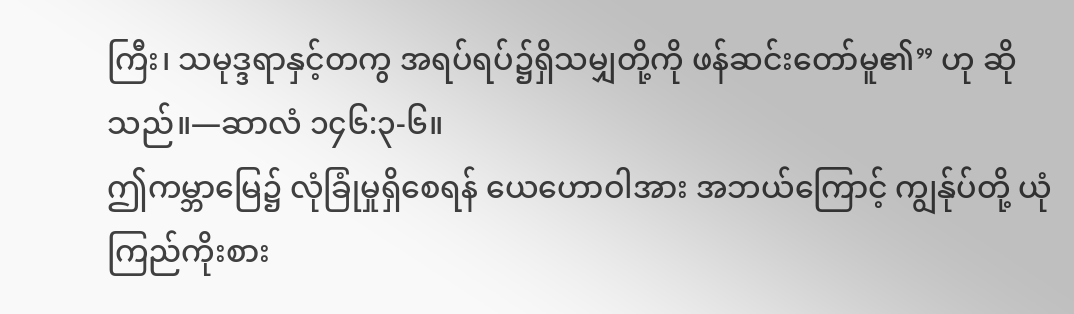ကြီး၊ သမုဒ္ဒရာနှင့်တကွ အရပ်ရပ်၌ရှိသမျှတို့ကို ဖန်ဆင်းတော်မူ၏” ဟု ဆိုသည်။—ဆာလံ ၁၄၆:၃-၆။
ဤကမ္ဘာမြေ၌ လုံခြုံမှုရှိစေရန် ယေဟောဝါအား အဘယ်ကြောင့် ကျွန်ုပ်တို့ ယုံကြည်ကိုးစား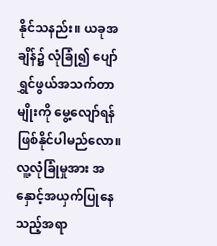နိုင်သနည်း။ ယခုအချိန်၌ လုံခြုံ၍ ပျော်ရွှင်ဖွယ်အသက်တာမျိုးကို မွေ့လျော်ရန် ဖြစ်နိုင်ပါမည်လော။ လူ့လုံခြုံမှုအား အနှောင့်အယှက်ပြုနေသည့်အရာ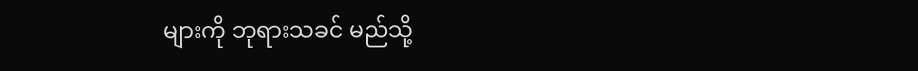များကို ဘုရားသခင် မည်သို့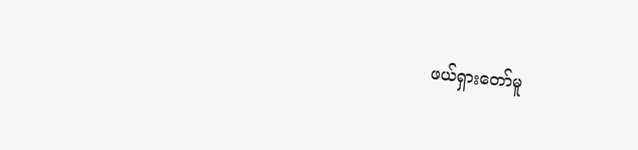ဖယ်ရှားတော်မူ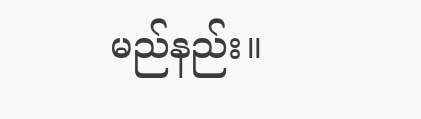မည်နည်း။